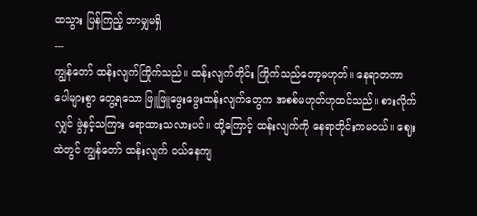ထသွား ပြန်ကြည့် ဘာမျှမရှိ
---
ကျွန်တော် ထန်းလျက်ကြိုက်သည်။ ထန်းလျက်တိုင်း ကြိုက်သည်တော့မဟုတ်။ နေရာတကာ ပေါများစွာ တွေ့ရသော ဖြူဖြူဖွေးဖွေးထန်းလျက်တွေက အစစ်မဟုတ်ဟုထင်သည်။ စားလိုက်လျှင် ဖွဲနှင့်သကြား ရောထားသလားပင်။ ထို့ကြောင့် ထန်းလျက်ကို နေရာတိုင်းကမဝယ်။ ဈေးထဲတွင် ကျွန်တော် ထန်းလျက် ဝယ်နေကျ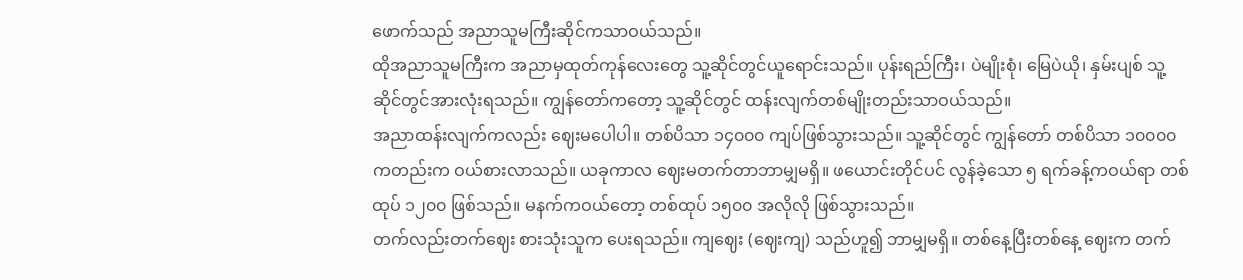ဖောက်သည် အညာသူမကြီးဆိုင်ကသာဝယ်သည်။
ထိုအညာသူမကြီးက အညာမှထုတ်ကုန်လေးတွေ သူ့ဆိုင်တွင်ယူရောင်းသည်။ ပုန်းရည်ကြီး၊ ပဲမျိုးစုံ၊ မြေပဲယို၊ နှမ်းပျစ် သူ့ဆိုင်တွင်အားလုံးရသည်။ ကျွန်တော်ကတော့ သူ့ဆိုင်တွင် ထန်းလျက်တစ်မျိုးတည်းသာဝယ်သည်။
အညာထန်းလျက်ကလည်း ဈေးမပေါပါ။ တစ်ပိသာ ၁၄၀၀၀ ကျပ်ဖြစ်သွားသည်။ သူ့ဆိုင်တွင် ကျွန်တော် တစ်ပိသာ ၁၀၀၀၀ ကတည်းက ဝယ်စားလာသည်။ ယခုကာလ ဈေးမတက်တာဘာမျှမရှိ။ ဖယောင်းတိုင်ပင် လွန်ခဲ့သော ၅ ရက်ခန့်ကဝယ်ရာ တစ်ထုပ် ၁၂၀၀ ဖြစ်သည်။ မနက်ကဝယ်တော့ တစ်ထုပ် ၁၅၀၀ အလိုလို ဖြစ်သွားသည်။
တက်လည်းတက်ဈေး စားသုံးသူက ပေးရသည်။ ကျဈေး (ဈေးကျ) သည်ဟူ၍ ဘာမျှမရှိ။ တစ်နေ့ပြီးတစ်နေ့ ဈေးက တက်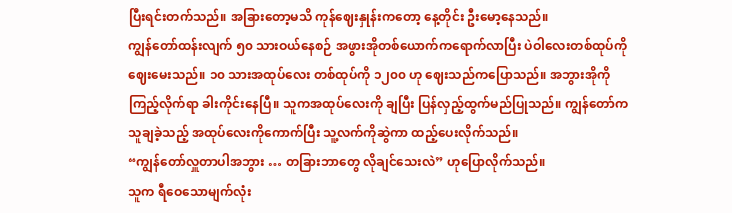ပြီးရင်းတက်သည်။ အခြားတော့မသိ ကုန်ဈေးနှုန်းကတော့ နေ့တိုင်း ဦးမော့နေသည်။
ကျွန်တော်ထန်းလျက် ၅၀ သားဝယ်နေစဉ် အဖွားအိုတစ်ယောက်ကရောက်လာပြီး ပဲဝါလေးတစ်ထုပ်ကို ဈေးမေးသည်။ ၁၀ သားအထုပ်လေး တစ်ထုပ်ကို ၁၂၀၀ ဟု ဈေးသည်ကပြောသည်။ အဘွားအိုကို ကြည့်လိုက်ရာ ခါးကိုင်းနေပြီ။ သူကအထုပ်လေးကို ချပြီး ပြန်လှည့်ထွက်မည်ပြုသည်။ ကျွန်တော်က သူချခဲ့သည့် အထုပ်လေးကိုကောက်ပြီး သူ့လက်ကိုဆွဲကာ ထည့်ပေးလိုက်သည်။
“ကျွန်တော်လှူတာပါအဘွား … တခြားဘာတွေ လိုချင်သေးလဲ” ဟုပြောလိုက်သည်။
သူက ရီဝေသောမျက်လုံး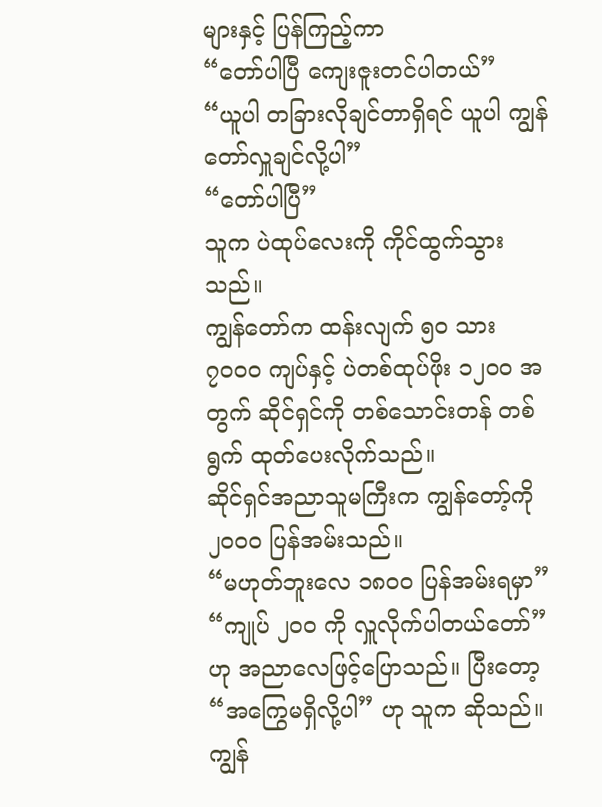များနှင့် ပြန်ကြည့်ကာ
“တော်ပါပြီ ကျေးဇူးတင်ပါတယ်”
“ယူပါ တခြားလိုချင်တာရှိရင် ယူပါ ကျွန်တော်လှူချင်လို့ပါ”
“တော်ပါပြီ”
သူက ပဲထုပ်လေးကို ကိုင်ထွက်သွားသည်။
ကျွန်တော်က ထန်းလျက် ၅၀ သား ၇၀၀၀ ကျပ်နှင့် ပဲတစ်ထုပ်ဖိုး ၁၂၀၀ အတွက် ဆိုင်ရှင်ကို တစ်သောင်းတန် တစ်ရွက် ထုတ်ပေးလိုက်သည်။
ဆိုင်ရှင်အညာသူမကြီးက ကျွန်တော့်ကို ၂၀၀၀ ပြန်အမ်းသည်။
“မဟုတ်ဘူးလေ ၁၈၀၀ ပြန်အမ်းရမှာ”
“ကျုပ် ၂၀၀ ကို လှူလိုက်ပါတယ်တော်” ဟု အညာလေဖြင့်ပြောသည်။ ပြီးတော့
“အကြွေမရှိလို့ပါ” ဟု သူက ဆိုသည်။
ကျွန်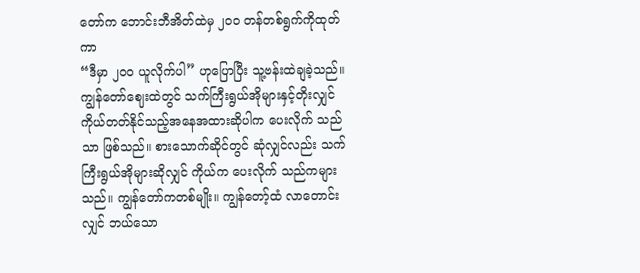တော်က ဘောင်းဘီအိတ်ထဲမှ ၂၀၀ တန်တစ်ရွက်ကိုထုတ်ကာ
“ဒီမှာ ၂၀၀ ယူလိုက်ပါ” ဟုပြောပြီး သူ့ဗန်းထဲချခဲ့သည်။
ကျွန်တော်ဈေးထဲတွင် သက်ကြီးရွယ်အိုများနှင့်တိုးလျှင် ကိုယ်တတ်နိုင်သည့်အနေအထားဆိုပါက ပေးလိုက် သည်သာ ဖြစ်သည်။ စားသောက်ဆိုင်တွင် ဆုံလျှင်လည်း သက်ကြီးရွယ်အိုများဆိုလျှင် ကိုယ်က ပေးလိုက် သည်ကများသည်။ ကျွန်တော်ကတစ်မျိုး။ ကျွန်တော့်ထံ လာတောင်းလျှင် ဘယ်သော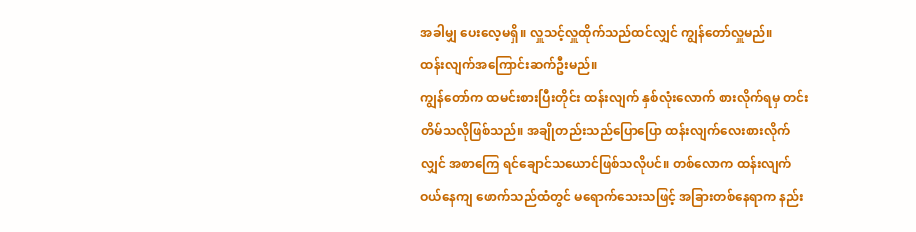အခါမျှ ပေးလေ့မရှိ။ လှူသင့်လှူထိုက်သည်ထင်လျှင် ကျွန်တော်လှူမည်။
ထန်းလျက်အကြောင်းဆက်ဦးမည်။
ကျွန်တော်က ထမင်းစားပြီးတိုင်း ထန်းလျက် နှစ်လုံးလောက် စားလိုက်ရမှ တင်းတိမ်သလိုဖြစ်သည်။ အချိုတည်းသည်ပြောပြော ထန်းလျက်လေးစားလိုက်လျှင် အစာကြေ ရင်ချောင်သယောင်ဖြစ်သလိုပင်။ တစ်လောက ထန်းလျက်ဝယ်နေကျ ဖောက်သည်ထံတွင် မရောက်သေးသဖြင့် အခြားတစ်နေရာက နည်း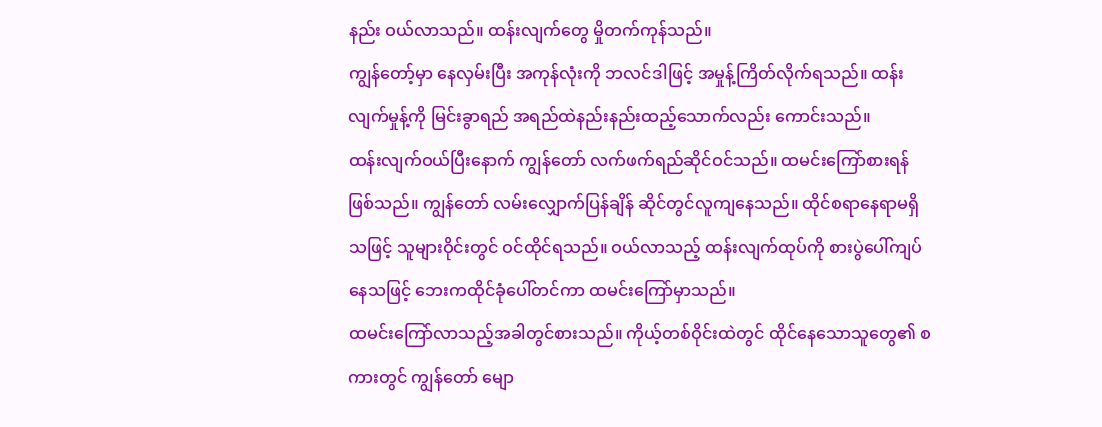နည်း ဝယ်လာသည်။ ထန်းလျက်တွေ မှိုတက်ကုန်သည်။
ကျွန်တော့်မှာ နေလှမ်းပြီး အကုန်လုံးကို ဘလင်ဒါဖြင့် အမှုန့်ကြိတ်လိုက်ရသည်။ ထန်းလျက်မှုန့်ကို မြင်းခွာရည် အရည်ထဲနည်းနည်းထည့်သောက်လည်း ကောင်းသည်။
ထန်းလျက်ဝယ်ပြီးနောက် ကျွန်တော် လက်ဖက်ရည်ဆိုင်ဝင်သည်။ ထမင်းကြော်စားရန်ဖြစ်သည်။ ကျွန်တော် လမ်းလျှောက်ပြန်ချိန် ဆိုင်တွင်လူကျနေသည်။ ထိုင်စရာနေရာမရှိသဖြင့် သူများဝိုင်းတွင် ဝင်ထိုင်ရသည်။ ဝယ်လာသည့် ထန်းလျက်ထုပ်ကို စားပွဲပေါ်ကျပ်နေသဖြင့် ဘေးကထိုင်ခုံပေါ်တင်ကာ ထမင်းကြော်မှာသည်။
ထမင်းကြော်လာသည့်အခါတွင်စားသည်။ ကိုယ့်တစ်ဝိုင်းထဲတွင် ထိုင်နေသောသူတွေ၏ စကားတွင် ကျွန်တော် မျော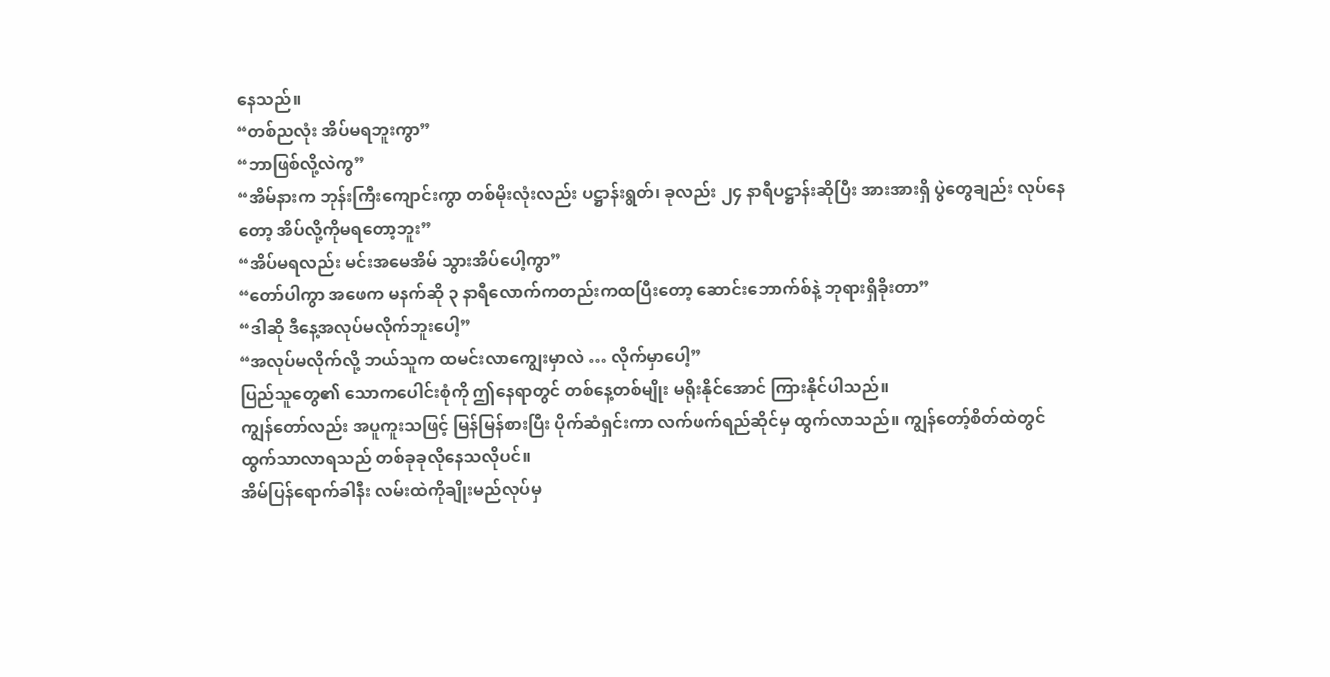နေသည်။
“တစ်ညလုံး အိပ်မရဘူးကွာ”
“ဘာဖြစ်လို့လဲကွ”
“အိမ်နားက ဘုန်းကြီးကျောင်းကွာ တစ်မိုးလုံးလည်း ပဋ္ဌာန်းရွတ်၊ ခုလည်း ၂၄ နာရီပဋ္ဌာန်းဆိုပြီး အားအားရှိ ပွဲတွေချည်း လုပ်နေတော့ အိပ်လို့ကိုမရတော့ဘူး”
“အိပ်မရလည်း မင်းအမေအိမ် သွားအိပ်ပေါ့ကွာ”
“တော်ပါကွာ အဖေက မနက်ဆို ၃ နာရီလောက်ကတည်းကထပြီးတော့ ဆောင်းဘောက်စ်နဲ့ ဘုရားရှိခိုးတာ”
“ဒါဆို ဒီနေ့အလုပ်မလိုက်ဘူးပေါ့”
“အလုပ်မလိုက်လို့ ဘယ်သူက ထမင်းလာကျွေးမှာလဲ … လိုက်မှာပေါ့”
ပြည်သူတွေ၏ သောကပေါင်းစုံကို ဤနေရာတွင် တစ်နေ့တစ်မျိုး မရိုးနိုင်အောင် ကြားနိုင်ပါသည်။
ကျွန်တော်လည်း အပူကူးသဖြင့် မြန်မြန်စားပြီး ပိုက်ဆံရှင်းကာ လက်ဖက်ရည်ဆိုင်မှ ထွက်လာသည်။ ကျွန်တော့်စိတ်ထဲတွင် ထွက်သာလာရသည် တစ်ခုခုလိုနေသလိုပင်။
အိမ်ပြန်ရောက်ခါနီး လမ်းထဲကိုချိုးမည်လုပ်မှ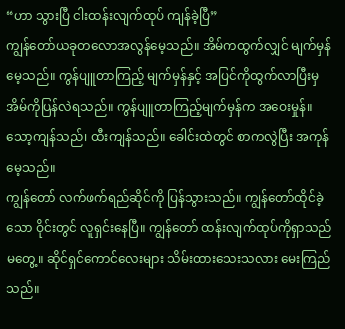“ဟာ သွားပြီ ငါးထန်းလျက်ထုပ် ကျန်ခဲ့ပြီ”
ကျွန်တော်ယခုတလောအလွန်မေ့သည်။ အိမ်ကထွက်လျှင် မျက်မှန်မေ့သည်။ ကွန်ပျူတာကြည့် မျက်မှန်နှင့် အပြင်ကိုထွက်လာပြီးမှ အိမ်ကိုပြန်လဲရသည်။ ကွန်ပျူတာကြည့်မျက်မှန်က အဝေးမှုန်။ သော့ကျန်သည်၊ ထီးကျန်သည်။ ခေါင်းထဲတွင် စာကလွဲပြီး အကုန်မေ့သည်။
ကျွန်တော် လက်ဖက်ရည်ဆိုင်ကို ပြန်သွားသည်။ ကျွန်တော်ထိုင်ခဲ့သော ဝိုင်းတွင် လူရှင်းနေပြီ။ ကျွန်တော် ထန်းလျက်ထုပ်ကိုရှာသည်မတွေ့။ ဆိုင်ရှင်ကောင်လေးများ သိမ်းထားသေးသလား မေးကြည်သည်။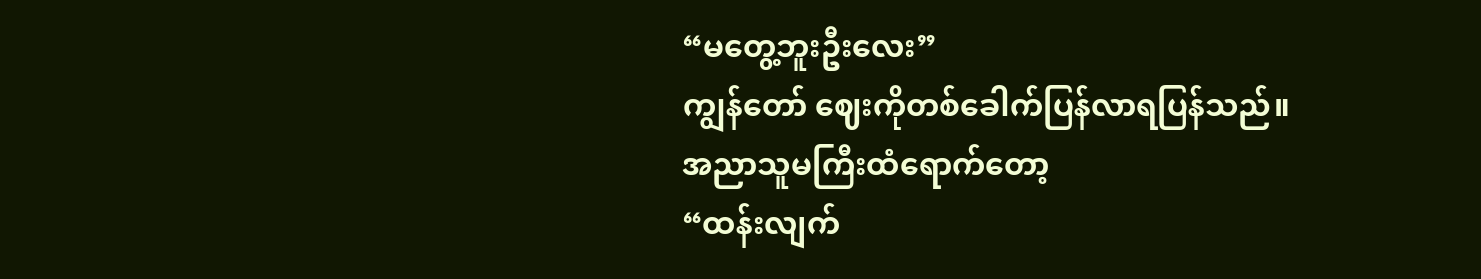“မတွေ့ဘူးဦးလေး”
ကျွန်တော် ဈေးကိုတစ်ခေါက်ပြန်လာရပြန်သည်။
အညာသူမကြီးထံရောက်တော့
“ထန်းလျက်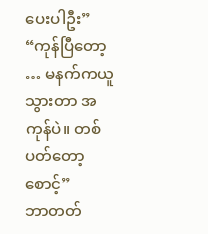ပေးပါဦး”
“ကုန်ပြီတော့ … မနက်ကယူသွားတာ အကုန်ပဲ။ တစ်ပတ်တော့စောင့်”
ဘာတတ်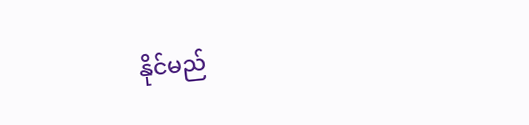နိုင်မည်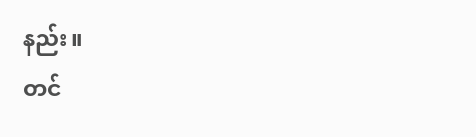နည်း။
တင်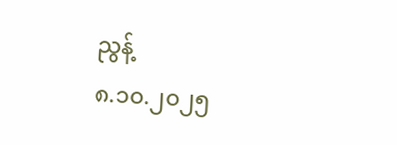ညွန့်
၈.၁၀.၂၀၂၅